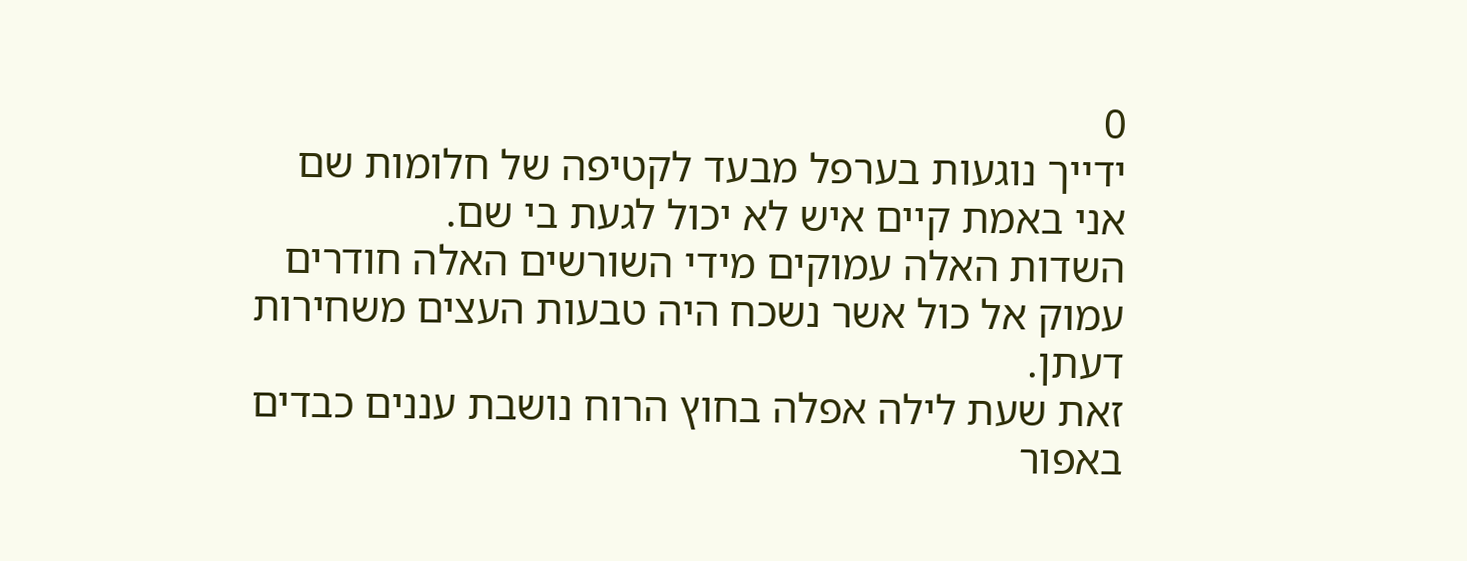0
ידייך נוגעות בערפל מבעד לקטיפה של חלומות שם אני באמת קיים איש לא יכול לגעת בי שם.
השדות האלה עמוקים מידי השורשים האלה חודרים עמוק אל כול אשר נשכח היה טבעות העצים משחירות דעתן.
זאת שעת לילה אפלה בחוץ הרוח נושבת עננים כבדים באפור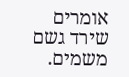אומרים שירד גשם משמים.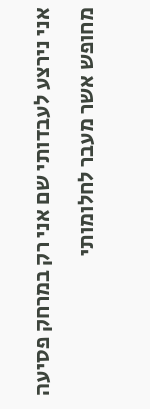אני נירצע לעבדותי שם אני רק במרחק פסיעה מחופש אשר מעבר לחלומותי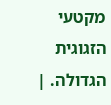מקטעי הזגוגית הגדולה. |